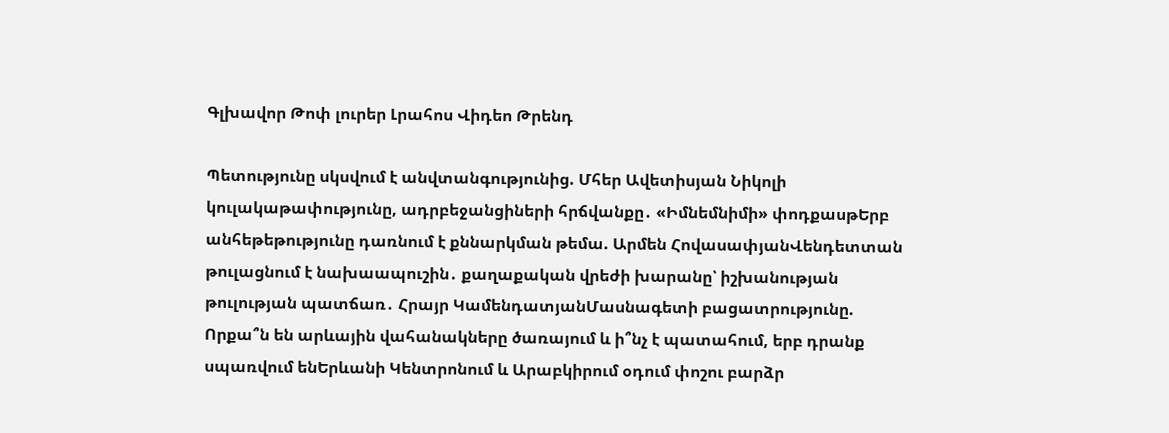Գլխավոր Թոփ լուրեր Լրահոս Վիդեո Թրենդ

Պետությունը սկսվում է անվտանգությունից. Մհեր Ավետիսյան Նիկոլի կուլակաթափությունը, ադրբեջանցիների հրճվանքը․ «Իմնեմնիմի» փոդքասթԵրբ անհեթեթությունը դառնում է քննարկման թեմա. Արմեն ՀովասափյանՎենդետտան թուլացնում է նախաապուշին․ քաղաքական վրեժի խարանը՝ իշխանության թուլության պատճառ․ Հրայր ԿամենդատյանՄասնագետի բացատրությունը. Որքա՞ն են արևային վահանակները ծառայում և ի՞նչ է պատահում, երբ դրանք սպառվում ենԵրևանի Կենտրոնում և Արաբկիրում օդում փոշու բարձր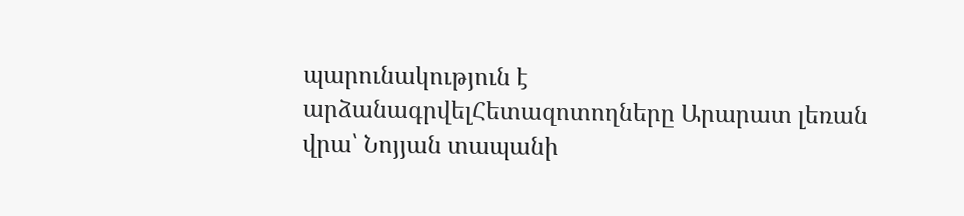պարունակություն է արձանագրվելՀետազոտողները Արարատ լեռան վրա՝ Նոյյան տապանի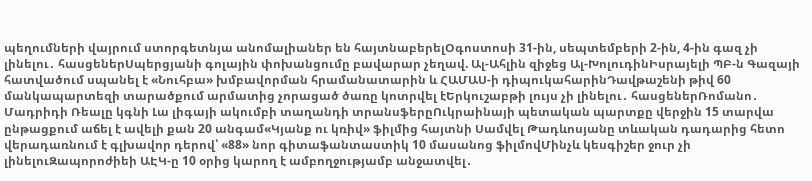պեղումների վայրում ստորգետնյա անոմալիաներ են հայտնաբերելՕգոստոսի 31-ին, սեպտեմբերի 2-ին, 4-ին գազ չի լինելու․ հասցեներՍպերցյանի գոլային փոխանցումը բավարար չեղավ. Ալ-Ահլին զիջեց Ալ-ԽոլուդինԻսրայելի ՊԲ-ն Գազայի հատվածում սպանել է «Նուհբա» խմբավորման հրամանատարին և ՀԱՄԱՍ-ի դիպուկահարինԴավթաշենի թիվ 60 մանկապարտեզի տարածքում արմատից չորացած ծառը կոտրվել էԵրկուշաբթի լույս չի լինելու․ հասցեներՌոմանո․ Մադրիդի Ռեալը կգնի Լա լիգայի ակումբի տաղանդի տրանսֆերըՈւկրաինայի պետական պարտքը վերջին 15 տարվա ընթացքում աճել է ավելի քան 20 անգամ«Կյանք ու կռիվ» ֆիլմից հայտնի Սամվել Թադևոսյանը տևական դադարից հետո վերադառնում է գլխավոր դերով՝ «88» նոր գիտաֆանտաստիկ 10 մասանոց ֆիլմովՄինչև կեսգիշեր ջուր չի լինելուԶապորոժիեի ԱԷԿ-ը 10 օրից կարող է ամբողջությամբ անջատվել․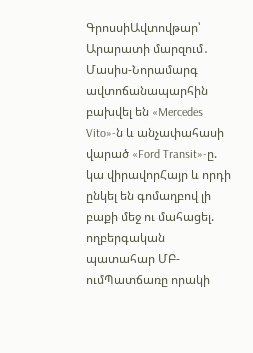ԳրոսսիԱվտովթար՝ Արարատի մարզում․ Մասիս-Նորամարգ ավտոճանապարհին բախվել են «Mercedes Vito»-ն և անչափահասի վարած «Ford Transit»-ը. կա վիրավորՀայր և որդի ընկել են գոմաղբով լի բաքի մեջ ու մահացել. ողբերգական պատահար ՄԲ-ումՊատճառը որակի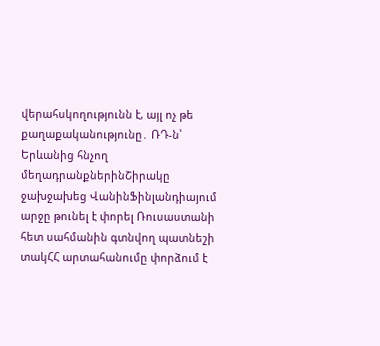վերահսկողությունն է, այլ ոչ թե քաղաքականությունը․ ՌԴ-ն՝ Երևանից հնչող մեղադրանքներինՇիրակը ջախջախեց ՎանինՖինլանդիայում արջը թունել է փորել Ռուսաստանի հետ սահմանին գտնվող պատնեշի տակՀՀ արտահանումը փորձում է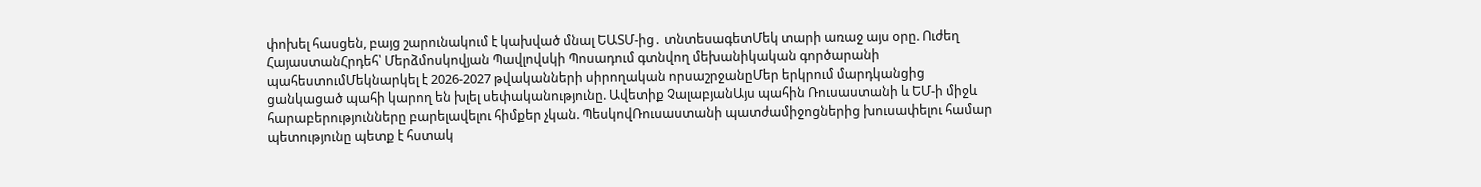փոխել հասցեն, բայց շարունակում է կախված մնալ ԵԱՏՄ-ից․ տնտեսագետՄեկ տարի առաջ այս օրը. Ուժեղ ՀայաստանՀրդեհ՝ Մերձմոսկովյան Պավլովսկի Պոսադում գտնվող մեխանիկական գործարանի պահեստումՄեկնարկել է 2026-2027 թվականների սիրողական որսաշրջանըՄեր երկրում մարդկանցից ցանկացած պահի կարող են խլել սեփականությունը. Ավետիք ՉալաբյանԱյս պահին Ռուսաստանի և ԵՄ-ի միջև հարաբերությունները բարելավելու հիմքեր չկան. ՊեսկովՌուսաստանի պատժամիջոցներից խուսափելու համար պետությունը պետք է հստակ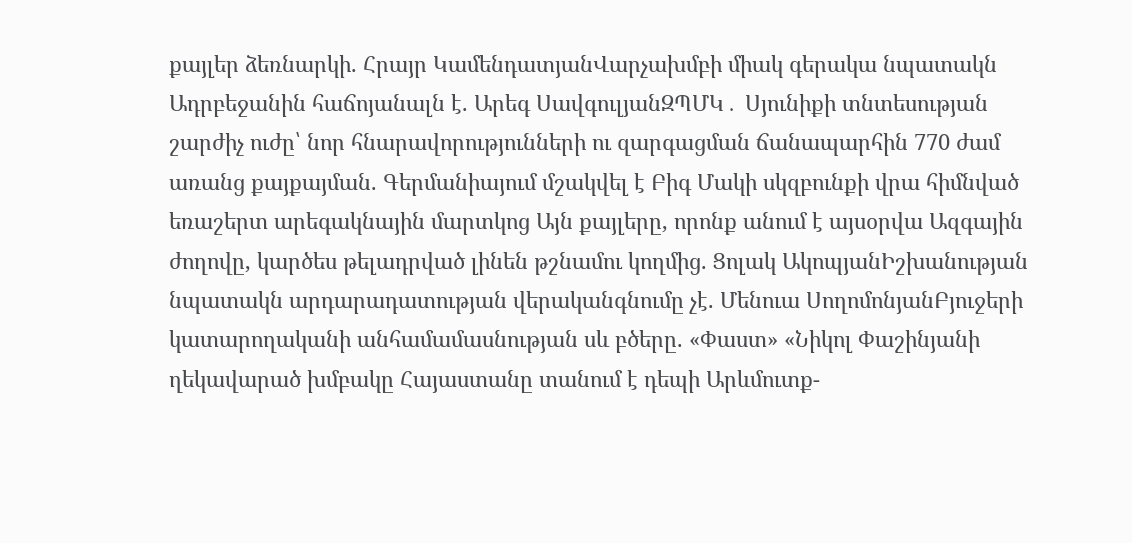քայլեր ձեռնարկի. Հրայր ԿամենդատյանՎարչախմբի միակ գերակա նպատակն Ադրբեջանին հաճոյանալն է. Արեգ ՍավգուլյանԶՊՄԿ․ Սյունիքի տնտեսության շարժիչ ուժը՝ նոր հնարավորությունների ու զարգացման ճանապարհին 770 ժամ առանց քայքայման. Գերմանիայում մշակվել է Բիգ Մակի սկզբունքի վրա հիմնված եռաշերտ արեգակնային մարտկոց Այն քայլերը, որոնք անում է այսօրվա Ազգային ժողովը, կարծես թելադրված լինեն թշնամու կողմից. Ցոլակ ԱկոպյանԻշխանության նպատակն արդարադատության վերականգնումը չէ. Մենուա ՍողոմոնյանԲյուջերի կատարողականի անհամամասնության սև բծերը. «Փաստ» «Նիկոլ Փաշինյանի ղեկավարած խմբակը Հայաստանը տանում է դեպի Արևմուտք-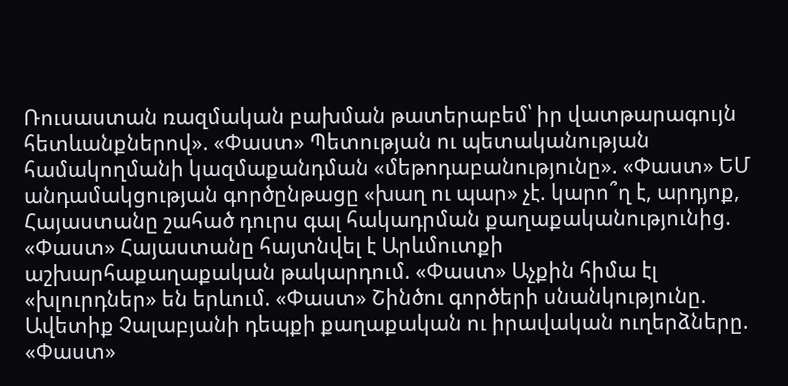Ռուսաստան ռազմական բախման թատերաբեմ՝ իր վատթարագույն հետևանքներով». «Փաստ» Պետության ու պետականության համակողմանի կազմաքանդման «մեթոդաբանությունը». «Փաստ» ԵՄ անդամակցության գործընթացը «խաղ ու պար» չէ. կարո՞ղ է, արդյոք, Հայաստանը շահած դուրս գալ հակադրման քաղաքականությունից. «Փաստ» Հայաստանը հայտնվել է Արևմուտքի աշխարհաքաղաքական թակարդում. «Փաստ» Աչքին հիմա էլ «խլուրդներ» են երևում. «Փաստ» Շինծու գործերի սնանկությունը. Ավետիք Չալաբյանի դեպքի քաղաքական ու իրավական ուղերձները. «Փաստ»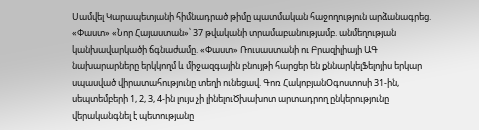Սամվել Կարապետյանի հիմնադրած թիմը պատմական հաջողություն արձանագրեց. «Փաստ» «Նոր Հայաստան»՝ 37 թվականի տրամաբանությամբ. անմեղության կանխավարկածի ճգնաժամը. «Փաստ» Ռուսաստանի ու Բրազիլիայի ԱԳ նախարարները երկկողմ և միջազգային բնույթի հարցեր են քննարկելՖելոյիս երկար սպասված վիրատահությունը տեղի ունեցավ. Գոռ ՀակոբյանՕգոստոսի 31-ին, սեպտեմբերի 1, 2, 3, 4-ին լույս չի լինելուԾխախոտ արտադրող ընկերությունը վերականգնել է պետությանը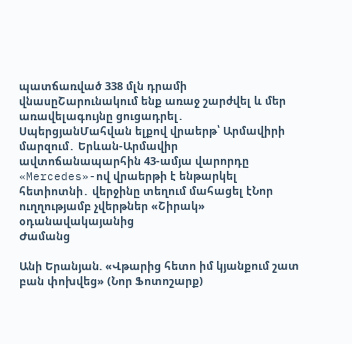պատճառված 338 մլն դրամի վնասըՇարունակում ենք առաջ շարժվել և մեր առավելագույնը ցուցադրել․ ՍպերցյանՄահվան ելքով վրաերթ՝ Արմավիրի մարզում․ Երևան-Արմավիր ավտոճանապարհին 43-ամյա վարորդը «Mercedes»-ով վրաերթի է ենթարկել հետիոտնի․ վերջինը տեղում մահացել էՆոր ուղղությամբ չվերթներ «Շիրակ» օդանավակայանից
Ժամանց

Անի Երանյան. «Վթարից հետո իմ կյանքում շատ բան փոխվեց» (Նոր Ֆոտոշարք)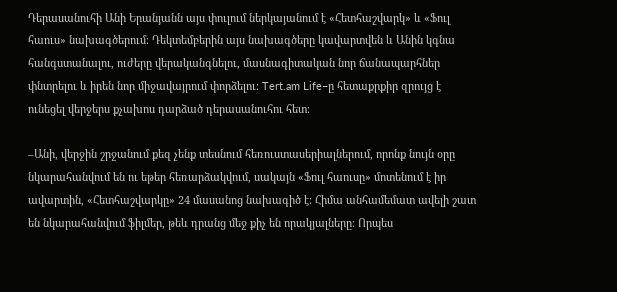Դերասանուհի Անի Երանյանն այս փուլում ներկայանում է «Հետհաշվարկ» և «Ֆուլ հաուս» նախագծերում։ Դեկտեմբերին այս նախագծերը կավարտվեն և Անին կգնա հանգստանալու, ուժերը վերականգնելու, մասնագիտական նոր ճանապարհներ փնտրելու և իրեն նոր միջավայրում փորձելու։ Tert.am Life–ը հետաքրքիր զրույց է ունեցել վերջերս քչախոս դարձած դերասանուհու հետ։

–Անի, վերջին շրջանում քեզ չենք տեսնում հեռուստասերիալներում, որոնք նույն օրը նկարահանվում են ու եթեր հեռարձակվում, սակայն «Ֆուլ հաուսը» մոտենում է իր ավարտին, «Հետհաշվարկը» 24 մասանոց նախագիծ է։ Հիմա անհամեմատ ավելի շատ են նկարահանվում ֆիլմեր, թեև դրանց մեջ քիչ են որակյալները։ Որպես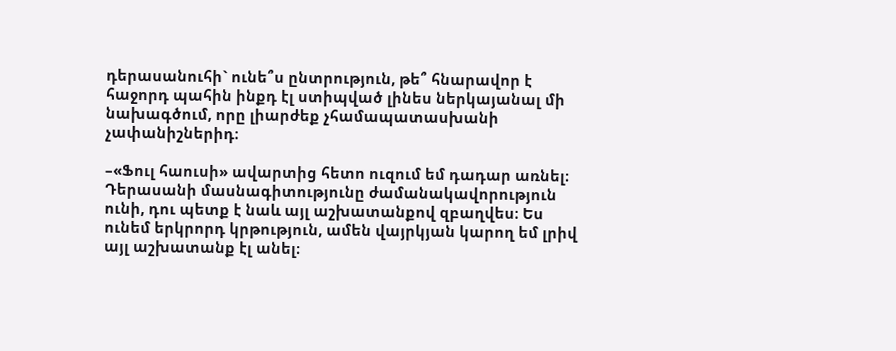դերասանուհի` ունե՞ս ընտրություն, թե՞ հնարավոր է հաջորդ պահին ինքդ էլ ստիպված լինես ներկայանալ մի նախագծում, որը լիարժեք չհամապատասխանի չափանիշներիդ։

–«Ֆուլ հաուսի» ավարտից հետո ուզում եմ դադար առնել։ Դերասանի մասնագիտությունը ժամանակավորություն ունի, դու պետք է նաև այլ աշխատանքով զբաղվես։ Ես ունեմ երկրորդ կրթություն, ամեն վայրկյան կարող եմ լրիվ այլ աշխատանք էլ անել։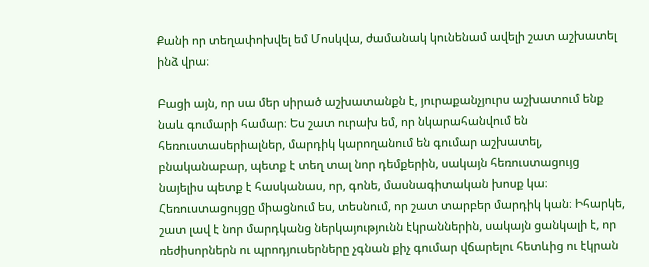Քանի որ տեղափոխվել եմ Մոսկվա, ժամանակ կունենամ ավելի շատ աշխատել ինձ վրա։

Բացի այն, որ սա մեր սիրած աշխատանքն է, յուրաքանչյուրս աշխատում ենք նաև գումարի համար։ Ես շատ ուրախ եմ, որ նկարահանվում են հեռուստասերիալներ, մարդիկ կարողանում են գումար աշխատել, բնականաբար, պետք է տեղ տալ նոր դեմքերին, սակայն հեռուստացույց նայելիս պետք է հասկանաս, որ, գոնե, մասնագիտական խոսք կա։ Հեռուստացույցը միացնում ես, տեսնում, որ շատ տարբեր մարդիկ կան։ Իհարկե, շատ լավ է նոր մարդկանց ներկայությունն էկրաններին, սակայն ցանկալի է, որ ռեժիսորներն ու պրոդյուսերները չգնան քիչ գումար վճարելու հետևից ու էկրան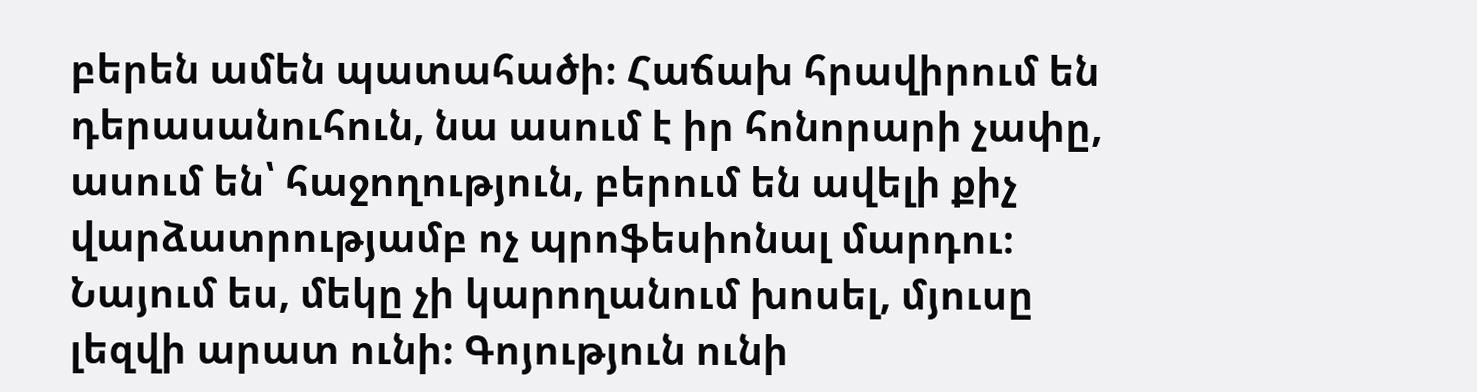բերեն ամեն պատահածի։ Հաճախ հրավիրում են դերասանուհուն, նա ասում է իր հոնորարի չափը, ասում են՝ հաջողություն, բերում են ավելի քիչ վարձատրությամբ ոչ պրոֆեսիոնալ մարդու։ Նայում ես, մեկը չի կարողանում խոսել, մյուսը լեզվի արատ ունի։ Գոյություն ունի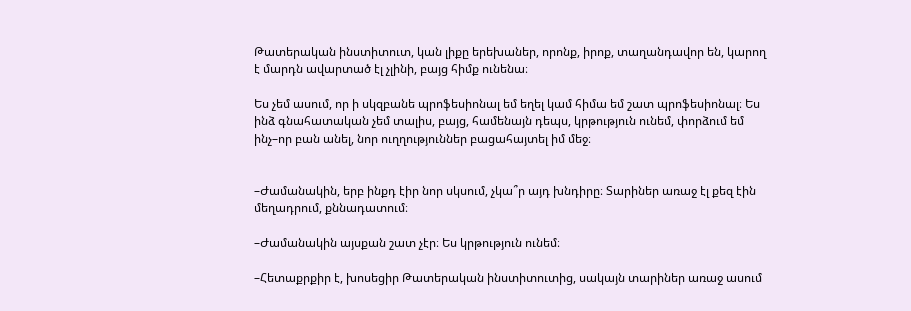Թատերական ինստիտուտ, կան լիքը երեխաներ, որոնք, իրոք, տաղանդավոր են, կարող է մարդն ավարտած էլ չլինի, բայց հիմք ունենա։

Ես չեմ ասում, որ ի սկզբանե պրոֆեսիոնալ եմ եղել կամ հիմա եմ շատ պրոֆեսիոնալ։ Ես ինձ գնահատական չեմ տալիս, բայց, համենայն դեպս, կրթություն ունեմ, փորձում եմ ինչ–որ բան անել, նոր ուղղություններ բացահայտել իմ մեջ։


–Ժամանակին, երբ ինքդ էիր նոր սկսում, չկա՞ր այդ խնդիրը։ Տարիներ առաջ էլ քեզ էին մեղադրում, քննադատում։

–Ժամանակին այսքան շատ չէր։ Ես կրթություն ունեմ։

–Հետաքրքիր է, խոսեցիր Թատերական ինստիտուտից, սակայն տարիներ առաջ ասում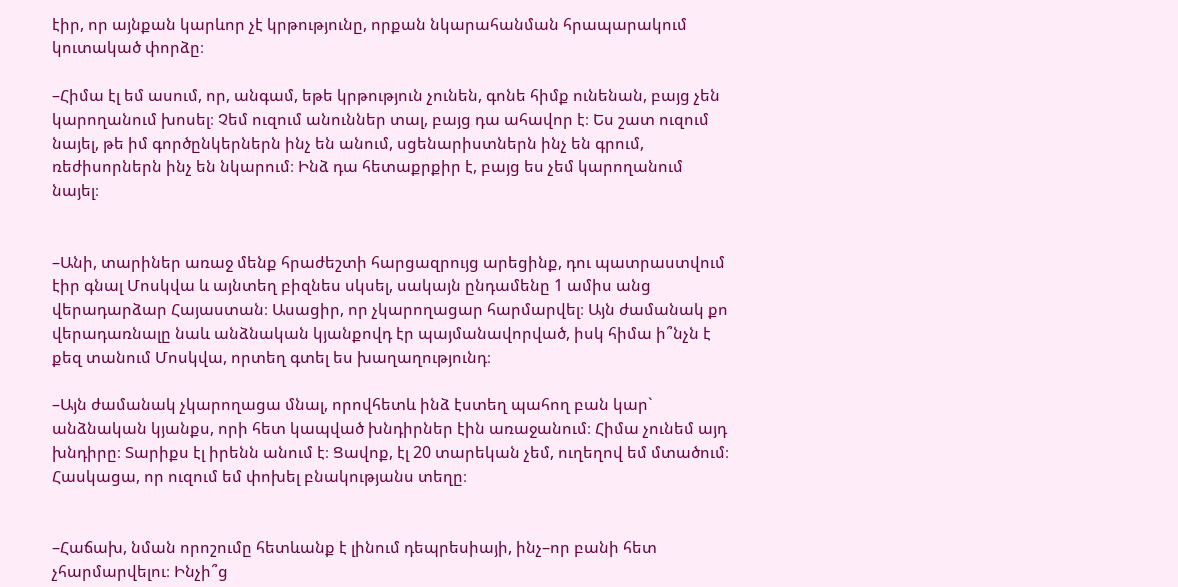էիր, որ այնքան կարևոր չէ կրթությունը, որքան նկարահանման հրապարակում կուտակած փորձը։

–Հիմա էլ եմ ասում, որ, անգամ, եթե կրթություն չունեն, գոնե հիմք ունենան, բայց չեն կարողանում խոսել։ Չեմ ուզում անուններ տալ, բայց դա ահավոր է։ Ես շատ ուզում նայել, թե իմ գործընկերներն ինչ են անում, սցենարիստներն ինչ են գրում, ռեժիսորներն ինչ են նկարում։ Ինձ դա հետաքրքիր է, բայց ես չեմ կարողանում նայել։


–Անի, տարիներ առաջ մենք հրաժեշտի հարցազրույց արեցինք, դու պատրաստվում էիր գնալ Մոսկվա և այնտեղ բիզնես սկսել, սակայն ընդամենը 1 ամիս անց վերադարձար Հայաստան։ Ասացիր, որ չկարողացար հարմարվել։ Այն ժամանակ քո վերադառնալը նաև անձնական կյանքովդ էր պայմանավորված, իսկ հիմա ի՞նչն է քեզ տանում Մոսկվա, որտեղ գտել ես խաղաղությունդ։

–Այն ժամանակ չկարողացա մնալ, որովհետև ինձ էստեղ պահող բան կար` անձնական կյանքս, որի հետ կապված խնդիրներ էին առաջանում։ Հիմա չունեմ այդ խնդիրը։ Տարիքս էլ իրենն անում է։ Ցավոք, էլ 20 տարեկան չեմ, ուղեղով եմ մտածում։ Հասկացա, որ ուզում եմ փոխել բնակությանս տեղը։


–Հաճախ, նման որոշումը հետևանք է լինում դեպրեսիայի, ինչ–որ բանի հետ չհարմարվելու։ Ինչի՞ց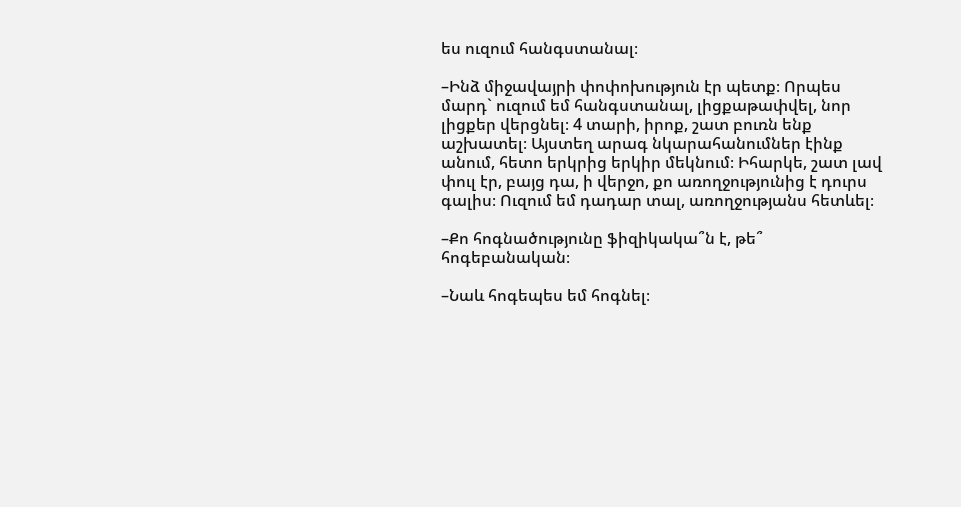ես ուզում հանգստանալ։

–Ինձ միջավայրի փոփոխություն էր պետք։ Որպես մարդ` ուզում եմ հանգստանալ, լիցքաթափվել, նոր լիցքեր վերցնել։ 4 տարի, իրոք, շատ բուռն ենք աշխատել։ Այստեղ արագ նկարահանումներ էինք անում, հետո երկրից երկիր մեկնում։ Իհարկե, շատ լավ փուլ էր, բայց դա, ի վերջո, քո առողջությունից է դուրս գալիս։ Ուզում եմ դադար տալ, առողջությանս հետևել։

–Քո հոգնածությունը ֆիզիկակա՞ն է, թե՞ հոգեբանական։

–Նաև հոգեպես եմ հոգնել։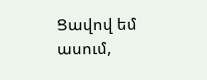Ցավով եմ ասում,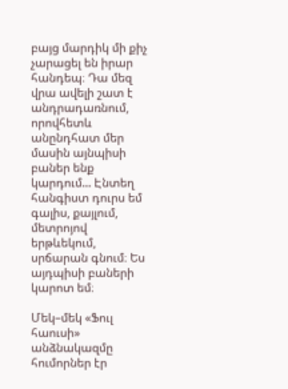բայց մարդիկ մի քիչ չարացել են իրար հանդեպ։ Դա մեզ վրա ավելի շատ է անդրադառնում, որովհետև անընդհատ մեր մասին այնպիսի բաներ ենք կարդում... Էնտեղ հանգիստ դուրս եմ գալիս, քայլում, մետրոյով երթևեկում, սրճարան գնում։ Ես այդպիսի բաների կարոտ եմ։

Մեկ–մեկ «Ֆուլ հաուսի» անձնակազմը հումորներ էր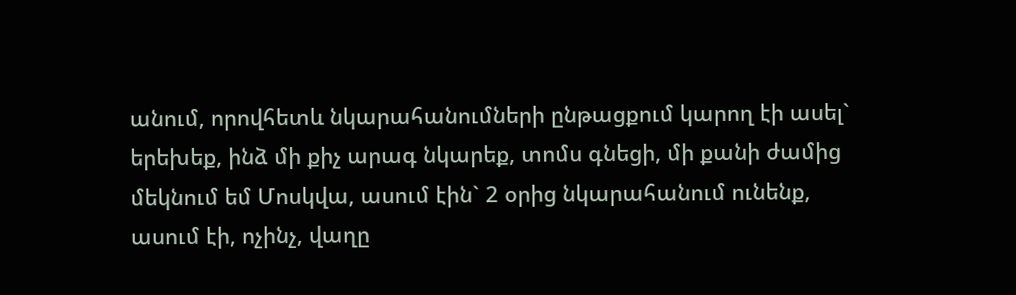անում, որովհետև նկարահանումների ընթացքում կարող էի ասել` երեխեք, ինձ մի քիչ արագ նկարեք, տոմս գնեցի, մի քանի ժամից մեկնում եմ Մոսկվա, ասում էին` 2 օրից նկարահանում ունենք, ասում էի, ոչինչ, վաղը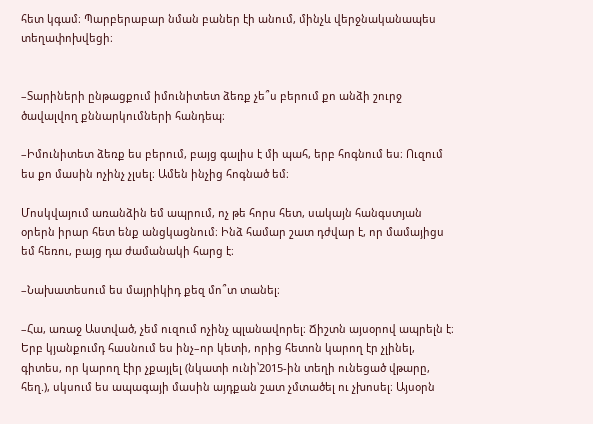հետ կգամ։ Պարբերաբար նման բաներ էի անում, մինչև վերջնականապես տեղափոխվեցի։


–Տարիների ընթացքում իմունիտետ ձեռք չե՞ս բերում քո անձի շուրջ ծավալվող քննարկումների հանդեպ։

–Իմունիտետ ձեռք ես բերում, բայց գալիս է մի պահ, երբ հոգնում ես։ Ուզում ես քո մասին ոչինչ չլսել։ Ամեն ինչից հոգնած եմ։

Մոսկվայում առանձին եմ ապրում, ոչ թե հորս հետ, սակայն հանգստյան օրերն իրար հետ ենք անցկացնում։ Ինձ համար շատ դժվար է, որ մամայիցս եմ հեռու, բայց դա ժամանակի հարց է։

–Նախատեսում ես մայրիկիդ քեզ մո՞տ տանել։

–Հա, առաջ Աստված, չեմ ուզում ոչինչ պլանավորել։ Ճիշտն այսօրով ապրելն է։ Երբ կյանքումդ հասնում ես ինչ–որ կետի, որից հետոն կարող էր չլինել, գիտես, որ կարող էիր չքայլել (նկատի ունի՝2015-ին տեղի ունեցած վթարը, հեղ.), սկսում ես ապագայի մասին այդքան շատ չմտածել ու չխոսել։ Այսօրն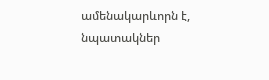ամենակարևորն է, նպատակներ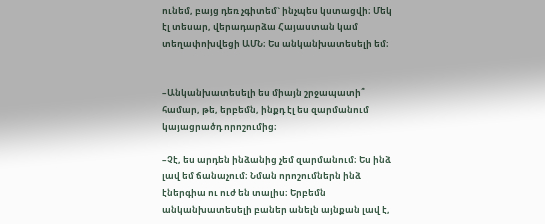ունեմ, բայց դեռ չգիտեմ` ինչպես կստացվի։ Մեկ էլ տեսար, վերադարձա Հայաստան կամ տեղափոխվեցի ԱՄՆ։ Ես անկանխատեսելի եմ։


–Անկանխատեսելի ես միայն շրջապատի՞ համար, թե, երբեմն, ինքդ էլ ես զարմանում կայացրածդ որոշումից։

–Չէ, ես արդեն ինձանից չեմ զարմանում։ Ես ինձ լավ եմ ճանաչում։ Նման որոշումներն ինձ էներգիա ու ուժ են տալիս։ Երբեմն անկանխատեսելի բաներ անելն այնքան լավ է,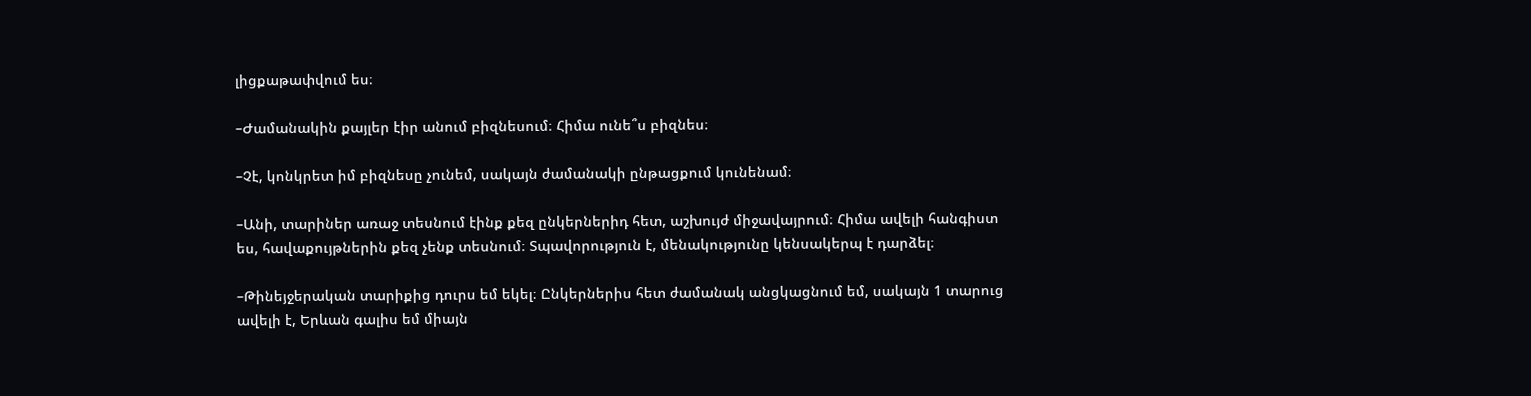լիցքաթափվում ես։

–Ժամանակին քայլեր էիր անում բիզնեսում։ Հիմա ունե՞ս բիզնես։

–Չէ, կոնկրետ իմ բիզնեսը չունեմ, սակայն ժամանակի ընթացքում կունենամ։

–Անի, տարիներ առաջ տեսնում էինք քեզ ընկերներիդ հետ, աշխույժ միջավայրում։ Հիմա ավելի հանգիստ ես, հավաքույթներին քեզ չենք տեսնում։ Տպավորություն է, մենակությունը կենսակերպ է դարձել։

–Թինեյջերական տարիքից դուրս եմ եկել։ Ընկերներիս հետ ժամանակ անցկացնում եմ, սակայն 1 տարուց ավելի է, Երևան գալիս եմ միայն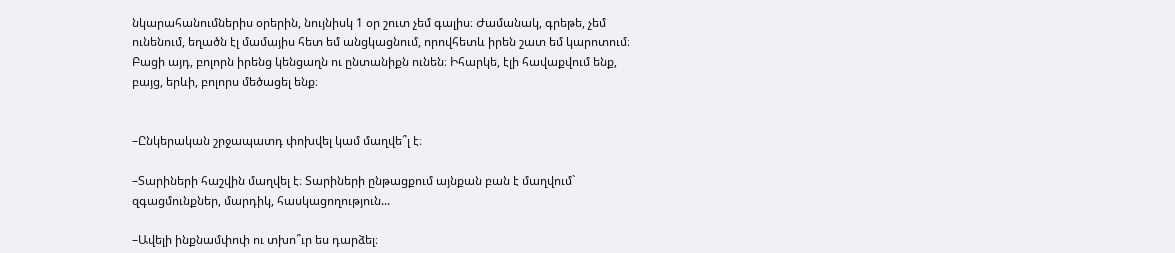նկարահանումներիս օրերին, նույնիսկ 1 օր շուտ չեմ գալիս։ Ժամանակ, գրեթե, չեմ ունենում, եղածն էլ մամայիս հետ եմ անցկացնում, որովհետև իրեն շատ եմ կարոտում։ Բացի այդ, բոլորն իրենց կենցաղն ու ընտանիքն ունեն։ Իհարկե, էլի հավաքվում ենք, բայց, երևի, բոլորս մեծացել ենք։


–Ընկերական շրջապատդ փոխվել կամ մաղվե՞լ է։

–Տարիների հաշվին մաղվել է։ Տարիների ընթացքում այնքան բան է մաղվում` զգացմունքներ, մարդիկ, հասկացողություն...

–Ավելի ինքնամփոփ ու տխո՞ւր ես դարձել։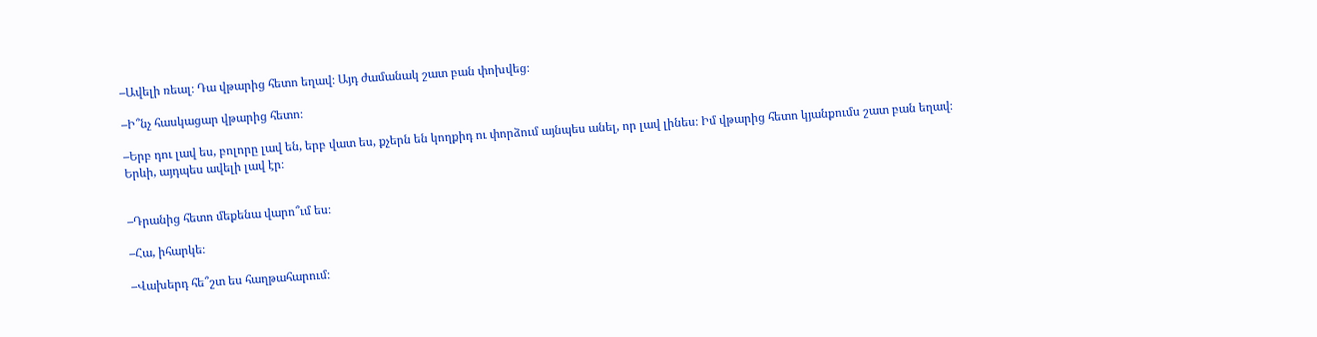–Ավելի ռեալ։ Դա վթարից հետո եղավ։ Այդ ժամանակ շատ բան փոխվեց։

–Ի՞նչ հասկացար վթարից հետո։

–Երբ դու լավ ես, բոլորը լավ են, երբ վատ ես, քչերն են կողքիդ ու փորձում այնպես անել, որ լավ լինես։ Իմ վթարից հետո կյանքումս շատ բան եղավ։ Երևի, այդպես ավելի լավ էր։


–Դրանից հետո մեքենա վարո՞ւմ ես։

–Հա, իհարկե։

–Վախերդ հե՞շտ ես հաղթահարում։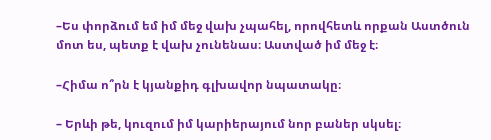–Ես փորձում եմ իմ մեջ վախ չպահել, որովհետև որքան Աստծուն մոտ ես, պետք է վախ չունենաս։ Աստված իմ մեջ է։

–Հիմա ո՞րն է կյանքիդ գլխավոր նպատակը։

– Երևի թե, կուզում իմ կարիերայում նոր բաներ սկսել։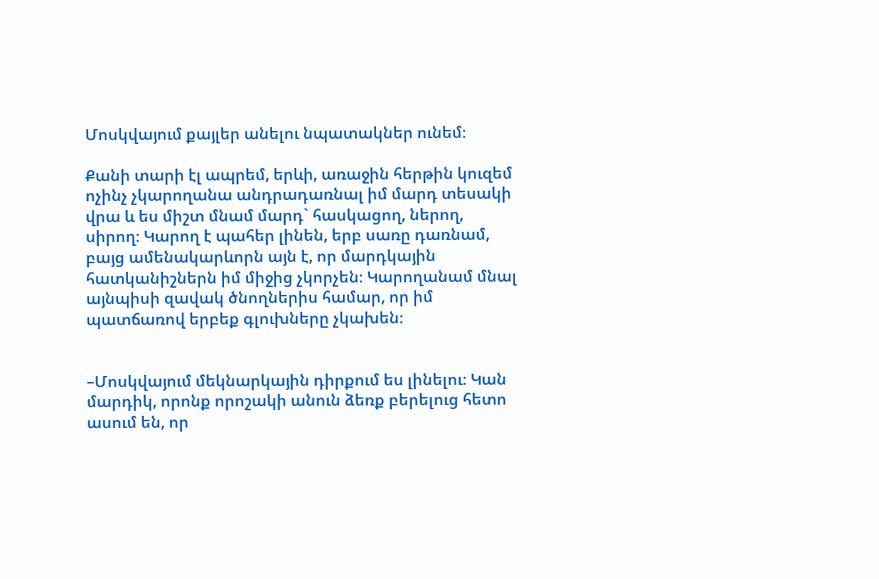Մոսկվայում քայլեր անելու նպատակներ ունեմ։

Քանի տարի էլ ապրեմ, երևի, առաջին հերթին կուզեմ ոչինչ չկարողանա անդրադառնալ իմ մարդ տեսակի վրա և ես միշտ մնամ մարդ` հասկացող, ներող, սիրող։ Կարող է պահեր լինեն, երբ սառը դառնամ, բայց ամենակարևորն այն է, որ մարդկային հատկանիշներն իմ միջից չկորչեն։ Կարողանամ մնալ այնպիսի զավակ ծնողներիս համար, որ իմ պատճառով երբեք գլուխները չկախեն։


–Մոսկվայում մեկնարկային դիրքում ես լինելու։ Կան մարդիկ, որոնք որոշակի անուն ձեռք բերելուց հետո ասում են, որ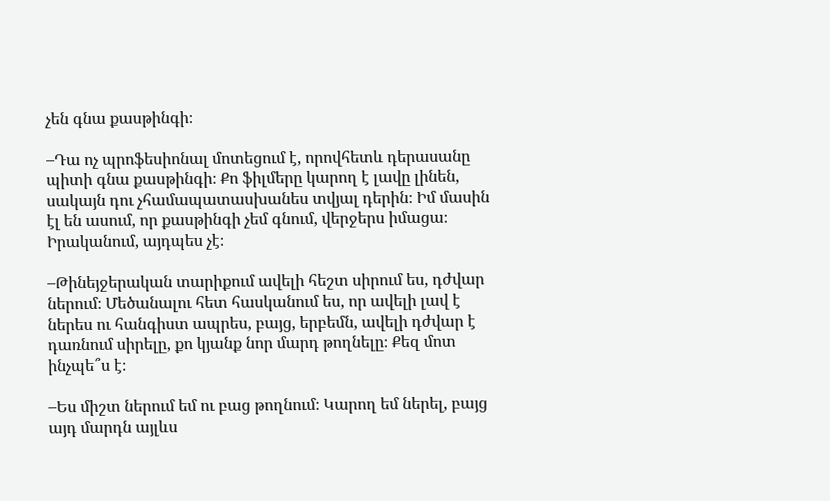չեն գնա քասթինգի։

–Դա ոչ պրոֆեսիոնալ մոտեցում է, որովհետև դերասանը պիտի գնա քասթինգի։ Քո ֆիլմերը կարող է լավը լինեն, սակայն դու չհամապատասխանես տվյալ դերին։ Իմ մասին էլ են ասում, որ քասթինգի չեմ գնում, վերջերս իմացա։ Իրականում, այդպես չէ։

–Թինեյջերական տարիքում ավելի հեշտ սիրում ես, դժվար ներում։ Մեծանալու հետ հասկանում ես, որ ավելի լավ է ներես ու հանգիստ ապրես, բայց, երբեմն, ավելի դժվար է դառնում սիրելը, քո կյանք նոր մարդ թողնելը։ Քեզ մոտ ինչպե՞ս է։

–Ես միշտ ներում եմ ու բաց թողնում։ Կարող եմ ներել, բայց այդ մարդն այլևս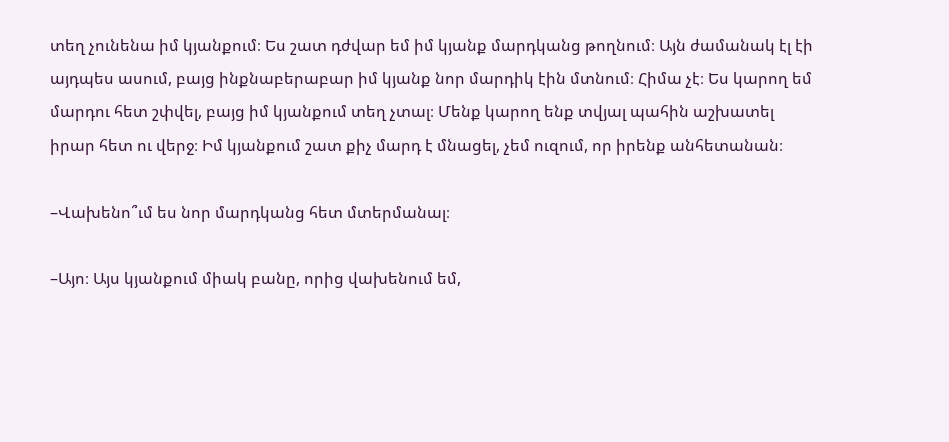տեղ չունենա իմ կյանքում։ Ես շատ դժվար եմ իմ կյանք մարդկանց թողնում։ Այն ժամանակ էլ էի այդպես ասում, բայց ինքնաբերաբար իմ կյանք նոր մարդիկ էին մտնում։ Հիմա չէ։ Ես կարող եմ մարդու հետ շփվել, բայց իմ կյանքում տեղ չտալ։ Մենք կարող ենք տվյալ պահին աշխատել իրար հետ ու վերջ։ Իմ կյանքում շատ քիչ մարդ է մնացել, չեմ ուզում, որ իրենք անհետանան։

–Վախենո՞ւմ ես նոր մարդկանց հետ մտերմանալ։

–Այո։ Այս կյանքում միակ բանը, որից վախենում եմ,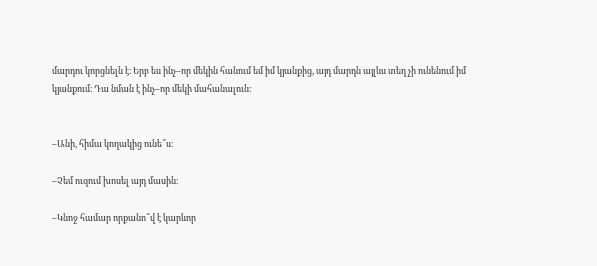մարդու կորցնելն է։ Երբ ես ինչ–որ մեկին հանում եմ իմ կյանքից, այդ մարդն այլևս տեղ չի ունենում իմ կյանքում։ Դա նման է ինչ–որ մեկի մահանալուն։


–Անի, հիմա կողակից ունե՞ս։

–Չեմ ուզում խոսել այդ մասին։

–Կնոջ համար որքանո՞վ է կարևոր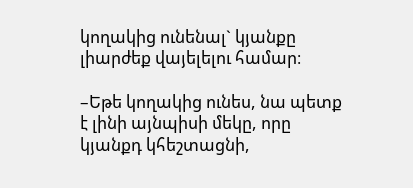կողակից ունենալ` կյանքը լիարժեք վայելելու համար։

–Եթե կողակից ունես, նա պետք է լինի այնպիսի մեկը, որը կյանքդ կհեշտացնի,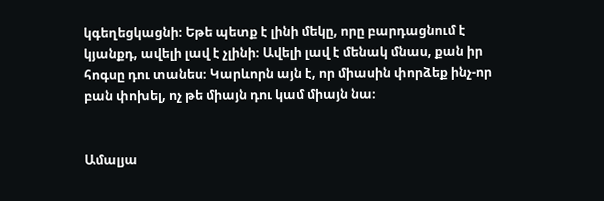կգեղեցկացնի։ Եթե պետք է լինի մեկը, որը բարդացնում է կյանքդ, ավելի լավ է չլինի։ Ավելի լավ է մենակ մնաս, քան իր հոգսը դու տանես։ Կարևորն այն է, որ միասին փորձեք ինչ-որ բան փոխել, ոչ թե միայն դու կամ միայն նա։


Ամալյա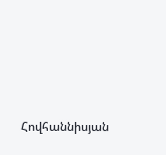Հովհաննիսյան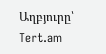Աղբյուրը՝ Tert.am